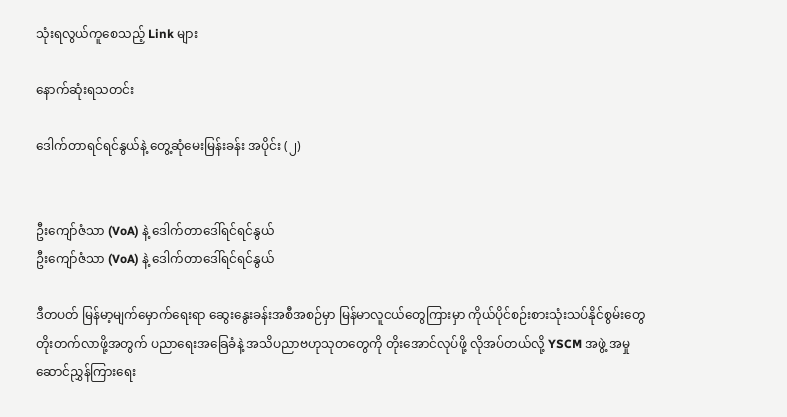သုံးရလွယ်ကူစေသည့် Link များ

နောက်ဆုံးရသတင်း

ဒေါက်တာရင်ရင်နွယ်နဲ့ တွေ့ဆုံမေးမြန်းခန်း အပိုင်း (၂)


ဦးကျော်ဇံသာ (VoA) နဲ့ ဒေါက်တာဒေါ်ရင်ရင်နွယ်
ဦးကျော်ဇံသာ (VoA) နဲ့ ဒေါက်တာဒေါ်ရင်ရင်နွယ်

ဒီတပတ် မြန်မာ့မျက်မှောက်ရေးရာ ဆွေးနွေးခန်းအစီအစဉ်မှာ မြန်မာလူငယ်တွေကြားမှာ ကိုယ်ပိုင်စဉ်းစားသုံးသပ်နိုင်စွမ်းတွေ တိုးတက်လာဖို့အတွက် ပညာရေးအခြေခံနဲ့ အသိပညာဗဟုသုတတွေကို တိုးအောင်လုပ်ဖို့ လိုအပ်တယ်လို့ YSCM အဖွဲ့ အမှုဆောင်ညွှန်ကြားရေး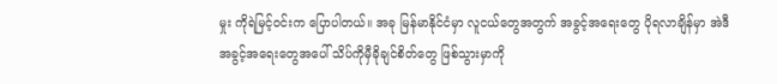မှုး ကိုရဲမြင့်ဝင်းက ပြောပါတယ်။ အခု မြန်မာနိုင်ငံမှာ လူငယ်တွေအတွက် အခွင့်အရေးတွေ ပိုရလာချိန်မှာ အဲဒီအခွင့်အရေးတွေအပေါ် သိပ်ကိုမှီခိုချင်စိတ်တွေ ဖြစ်သွားမှာကို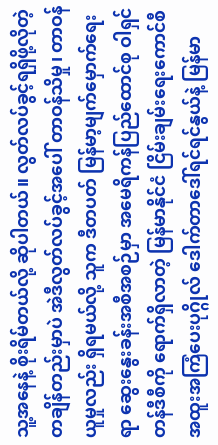သူ့အနေနဲ့ စိုးရိမ်တယ်လို့ ဆိုပါတယ်။ လွတ်လပ်ခွင့်ရရှိဖို့လိုတဲ့ တချိန်တည်းမှာပဲ အဲဒီလွတ်လပ်ခွင့်အပေါ် တာဝန်သိမှု၊ တာဝန်ယူမှုလည်း ရှိရမယ်လို့ သူက ဒီတပတ် မြန်မာ့မျက်မှောက်ရေးရာ ဆွေးနွေးခန်းအစီအစဉ်မှာ အမေရိကန်ပြည်ထောင်စု ဝါရှင်တန်ဒီစီကို ရောက်ရှိလာတဲ့ မြန်မာနိုင်ငံ ငြိမ်းချမ်းရေးကောင်စီ အထူးအကြံပေးပုဂ္ဂိုလ် ဒေါက်တာဒေါ်ရင်ရင်နွယ်နဲ့ မြန်မာ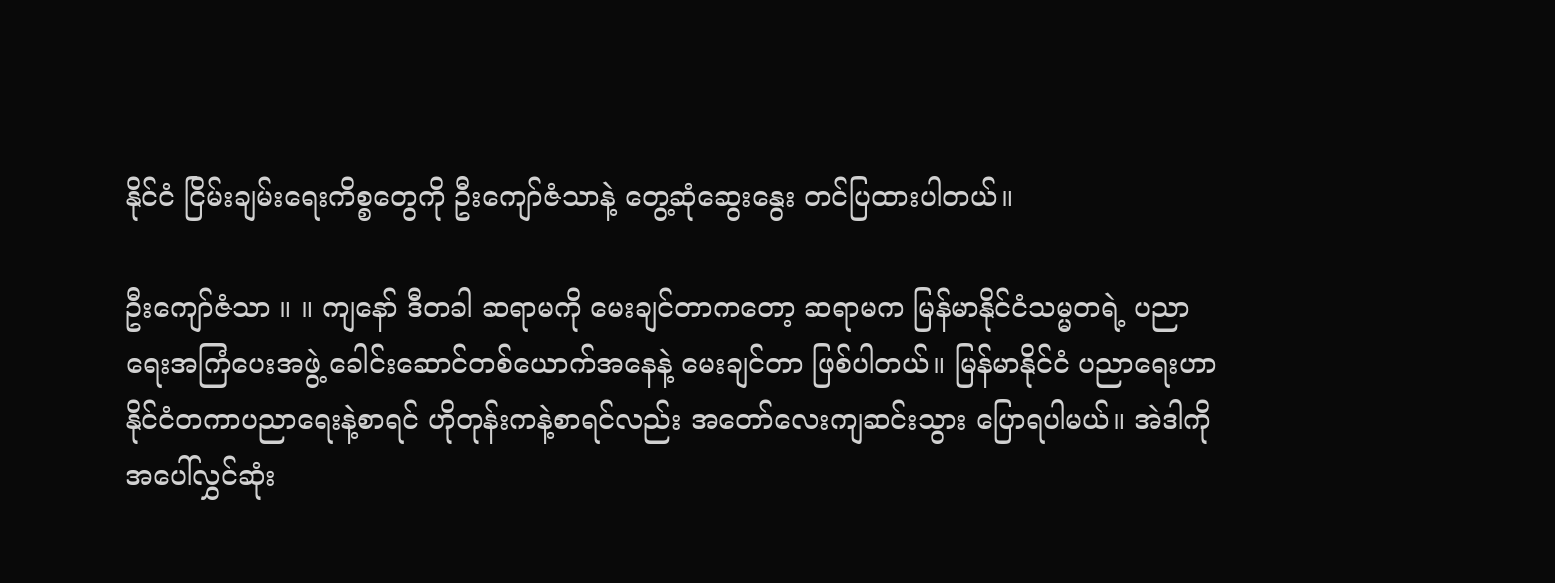နိုင်ငံ ငြိမ်းချမ်းရေးကိစ္စတွေကို ဦးကျော်ဇံသာနဲ့ တွေ့ဆုံဆွေးနွေး တင်ပြထားပါတယ်။

ဦးကျော်ဇံသာ ။ ။ ကျနော် ဒီတခါ ဆရာမကို မေးချင်တာကတော့ ဆရာမက မြန်မာနိုင်ငံသမ္မတရဲ့ ပညာရေးအကြံပေးအဖွဲ့ ခေါင်းဆောင်တစ်ယောက်အနေနဲ့ မေးချင်တာ ဖြစ်ပါတယ်။ မြန်မာနိုင်ငံ ပညာရေးဟာ နိုင်ငံတကာပညာရေးနဲ့စာရင် ဟိုတုန်းကနဲ့စာရင်လည်း အတော်လေးကျဆင်းသွား ပြောရပါမယ်။ အဲဒါကို အပေါ်လွှင်ဆုံး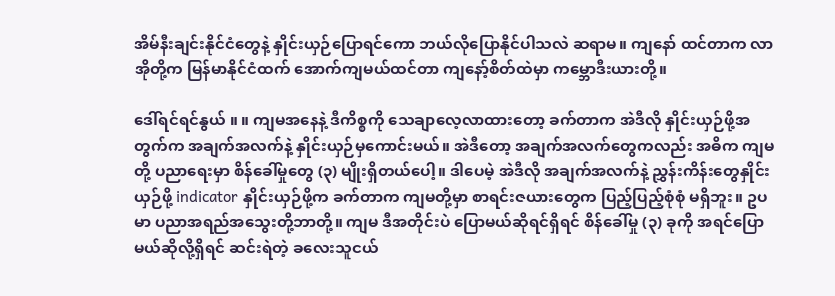အိမ်နီးချင်းနိုင်ငံတွေနဲ့ နှိုင်းယှဉ်ပြောရင်ကော ဘယ်လိုပြောနိုင်ပါသလဲ ဆရာမ။ ကျနော် ထင်တာက လာအိုတို့က မြန်မာနိုင်ငံထက် အောက်ကျမယ်ထင်တာ ကျနော့်စိတ်ထဲမှာ ကမ္ဘောဒီးယားတို့။

ဒေါ်ရင်ရင်နွယ် ။ ။ ကျမအနေနဲ့ ဒီကိစ္စကို သေချာလေ့လာထားတော့ ခက်တာက အဲဒီလို နှိုင်းယှဉ်ဖို့အတွက်က အချက်အလက်နဲ့ နှိုင်းယှဉ်မှကောင်းမယ်။ အဲဒီတော့ အချက်အလက်တွေကလည်း အဓိက ကျမတို့ ပညာရေးမှာ စိန်ခေါ်မှုတွေ (၃) မျိုးရှိတယ်ပေါ့။ ဒါပေမဲ့ အဲဒီလို အချက်အလက်နဲ့ ညွှန်းကိန်းတွေနှိုင်းယှဉ်ဖို့ indicator နှိုင်းယှဉ်ဖို့က ခက်တာက ကျမတို့မှာ စာရင်းဇယားတွေက ပြည့်ပြည့်စုံစုံ မရှိဘူး။ ဥပမာ ပညာအရည်အသွေးတို့ဘာတို့။ ကျမ ဒီအတိုင်းပဲ ပြောမယ်ဆိုရင်ရှိရင် စိန်ခေါ်မှု (၃) ခုကို အရင်ပြောမယ်ဆိုလို့ရှိရင် ဆင်းရဲတဲ့ ခလေးသူငယ်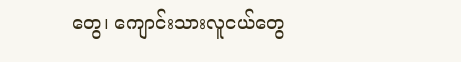တွေ၊ ကျောင်းသားလူငယ်တွေ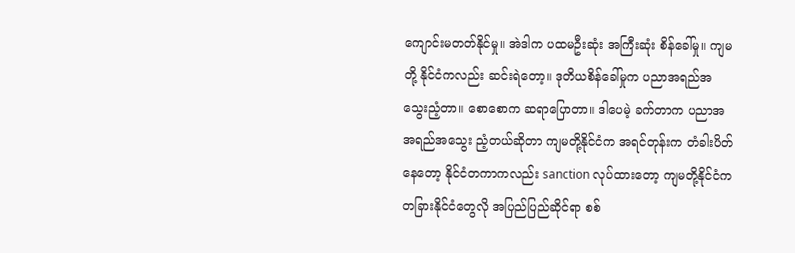ကျောင်းမတတ်နိုင်မှု။ အဲဒါက ပထမဦးဆုံး အကြီးဆုံး စိန်ခေါ်မှု။ ကျမတို့ နိုင်ငံကလည်း ဆင်းရဲတော့။ ဒုတိယစိန်ခေါ်မှုက ပညာအရည်အသွေးညံ့တာ။ စောစောက ဆရာပြောတာ။ ဒါပေမဲ့ ခက်တာက ပညာအအရည်အသွေး ညံ့တယ်ဆိုတာ ကျမတို့နိုင်ငံက အရင်တုန်းက တံခါးပိတ်နေတော့ နိုင်ငံတကာကလည်း sanction လုပ်ထားတော့ ကျမတို့နိုင်ငံက တခြားနိုင်ငံတွေလို အပြည်ပြည်ဆိုင်ရာ စစ်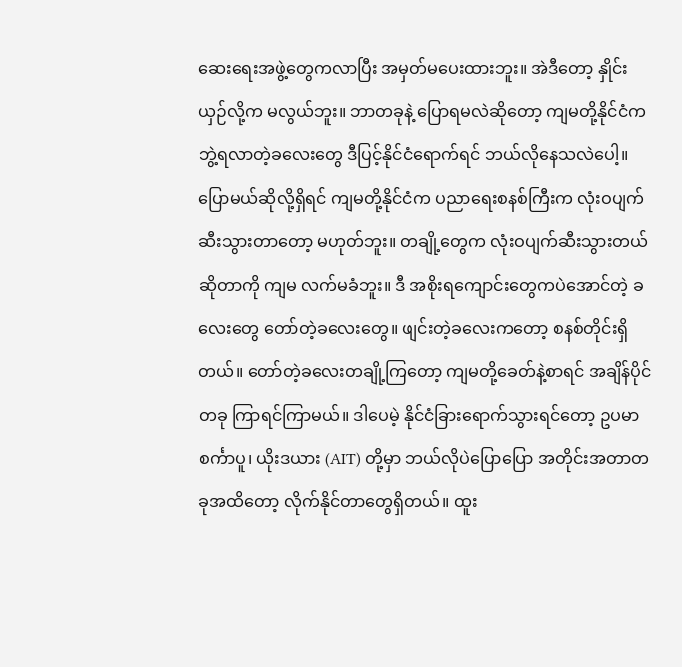ဆေးရေးအဖွဲ့တွေကလာပြီး အမှတ်မပေးထားဘူး။ အဲဒီတော့ နှိုင်းယှဉ်လို့က မလွယ်ဘူး။ ဘာတခုနဲ့ ပြောရမလဲဆိုတော့ ကျမတို့နိုင်ငံက ဘွဲ့ရလာတဲ့ခလေးတွေ ဒီပြင့်နိုင်ငံရောက်ရင် ဘယ်လိုနေသလဲပေါ့။ ပြောမယ်ဆိုလို့ရှိရင် ကျမတို့နိုင်ငံက ပညာရေးစနစ်ကြီးက လုံးဝပျက်ဆီးသွားတာတော့ မဟုတ်ဘူး။ တချို့တွေက လုံးဝပျက်ဆီးသွားတယ်ဆိုတာကို ကျမ လက်မခံဘူး။ ဒီ အစိုးရကျောင်းတွေကပဲအောင်တဲ့ ခလေးတွေ တော်တဲ့ခလေးတွေ။ ဖျင်းတဲ့ခလေးကတော့ စနစ်တိုင်းရှိတယ်။ တော်တဲ့ခလေးတချို့ကြတော့ ကျမတို့ခေတ်နဲ့စာရင် အချိန်ပိုင်တခု ကြာရင်ကြာမယ်။ ဒါပေမဲ့ နိုင်ငံခြားရောက်သွားရင်တော့ ဥပမာ စင်္ကာပူ၊ ယိုးဒယား (AIT) တို့မှာ ဘယ်လိုပဲပြောပြော အတိုင်းအတာတခုအထိတော့ လိုက်နိုင်တာတွေရှိတယ်။ ထူး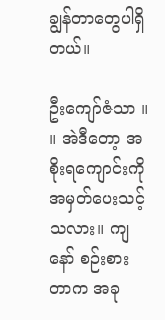ချွန်တာတွေပါရှိတယ်။

ဦးကျော်ဇံသာ ။ ။ အဲဒီတော့ အစိုးရကျောင်းကို အမှတ်ပေးသင့်သလား။ ကျနော် စဉ်းစားတာက အခု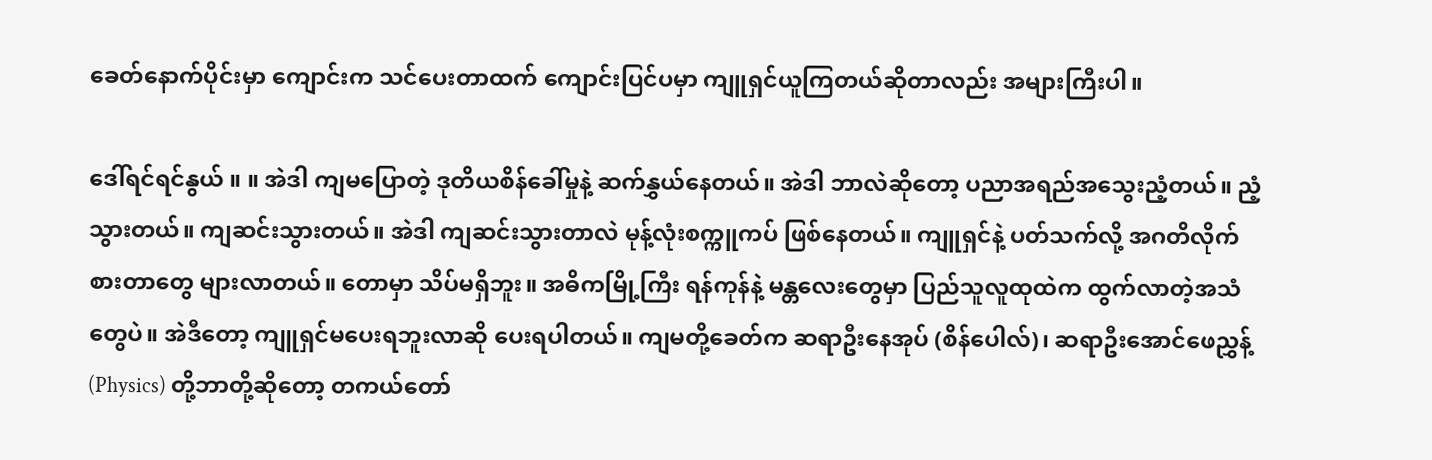ခေတ်နောက်ပိုင်းမှာ ကျောင်းက သင်ပေးတာထက် ကျောင်းပြင်ပမှာ ကျူရှင်ယူကြတယ်ဆိုတာလည်း အများကြီးပါ။

ဒေါ်ရင်ရင်နွယ် ။ ။ အဲဒါ ကျမပြောတဲ့ ဒုတိယစိန်ခေါ်မှုနဲ့ ဆက်နွှယ်နေတယ်။ အဲဒါ ဘာလဲဆိုတော့ ပညာအရည်အသွေးညံ့တယ်။ ညံ့သွားတယ်။ ကျဆင်းသွားတယ်။ အဲဒါ ကျဆင်းသွားတာလဲ မုန့်လုံးစက္ကူကပ် ဖြစ်နေတယ်။ ကျူရှင်နဲ့ ပတ်သက်လို့ အဂတိလိုက်စားတာတွေ များလာတယ်။ တောမှာ သိပ်မရှိဘူး။ အဓိကမြို့ကြီး ရန်ကုန်နဲ့ မန္တလေးတွေမှာ ပြည်သူလူထုထဲက ထွက်လာတဲ့အသံတွေပဲ။ အဲဒီတော့ ကျူရှင်မပေးရဘူးလာဆို ပေးရပါတယ်။ ကျမတို့ခေတ်က ဆရာဦးနေအုပ် (စိန်ပေါလ်)၊ ဆရာဦးအောင်ဖေညွှန့် (Physics) တို့ဘာတို့ဆိုတော့ တကယ်တော်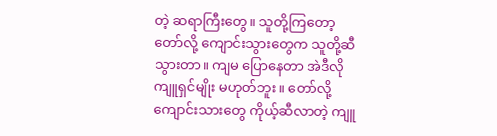တဲ့ ဆရာကြီးတွေ။ သူတို့ကြတော့ တော်လို့ ကျောင်းသွားတွေက သူတို့ဆီသွားတာ။ ကျမ ပြောနေတာ အဲဒီလို ကျူရှင်မျိုး မဟုတ်ဘူး။ တော်လို့ ကျောင်းသားတွေ ကိုယ့်ဆီလာတဲ့ ကျူ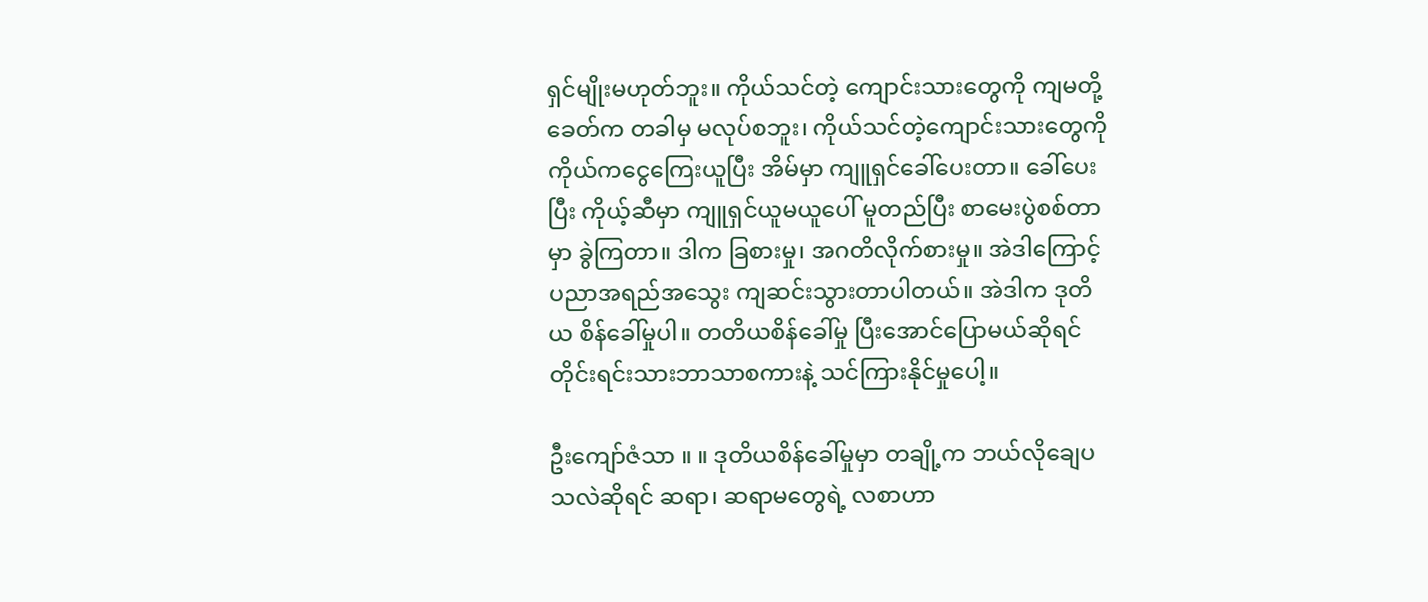ရှင်မျိုးမဟုတ်ဘူး။ ကိုယ်သင်တဲ့ ကျောင်းသားတွေကို ကျမတို့ခေတ်က တခါမှ မလုပ်စဘူး၊ ကိုယ်သင်တဲ့ကျောင်းသားတွေကို ကိုယ်ကငွေကြေးယူပြီး အိမ်မှာ ကျူရှင်ခေါ်ပေးတာ။ ခေါ်ပေးပြီး ကိုယ့်ဆီမှာ ကျူရှင်ယူမယူပေါ် မူတည်ပြီး စာမေးပွဲစစ်တာမှာ ခွဲကြတာ။ ဒါက ခြစားမှု၊ အဂတိလိုက်စားမှု။ အဲဒါကြောင့် ပညာအရည်အသွေး ကျဆင်းသွားတာပါတယ်။ အဲဒါက ဒုတိယ စိန်ခေါ်မှုပါ။ တတိယစိန်ခေါ်မှု ပြီးအောင်ပြောမယ်ဆိုရင် တိုင်းရင်းသားဘာသာစကားနဲ့ သင်ကြားနိုင်မှုပေါ့။

ဦးကျော်ဇံသာ ။ ။ ဒုတိယစိန်ခေါ်မှုမှာ တချို့က ဘယ်လိုချေပသလဲဆိုရင် ဆရာ၊ ဆရာမတွေရဲ့ လစာဟာ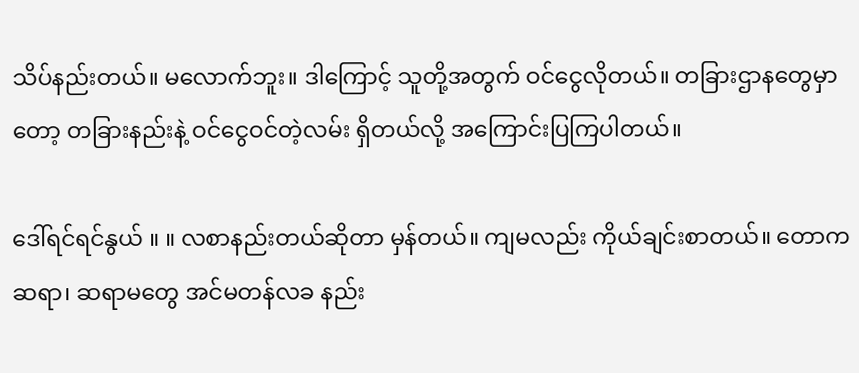သိပ်နည်းတယ်။ မလောက်ဘူး။ ဒါကြောင့် သူတို့အတွက် ဝင်ငွေလိုတယ်။ တခြားဌာနတွေမှာတော့ တခြားနည်းနဲ့ ဝင်ငွေဝင်တဲ့လမ်း ရှိတယ်လို့ အကြောင်းပြကြပါတယ်။

ဒေါ်ရင်ရင်နွယ် ။ ။ လစာနည်းတယ်ဆိုတာ မှန်တယ်။ ကျမလည်း ကိုယ်ချင်းစာတယ်။ တောက ဆရာ၊ ဆရာမတွေ အင်မတန်လခ နည်း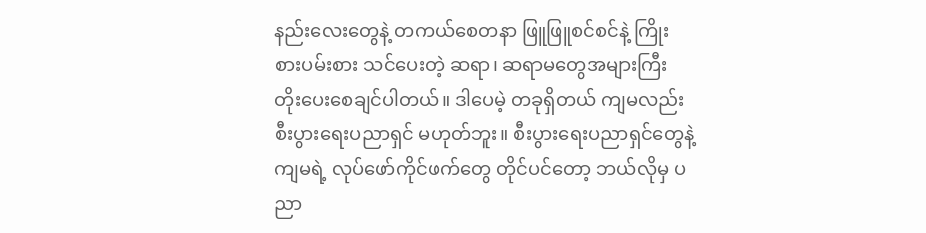နည်းလေးတွေနဲ့ တကယ်စေတနာ ဖြူဖြူစင်စင်နဲ့ ကြိုးစားပမ်းစား သင်ပေးတဲ့ ဆရာ၊ ဆရာမတွေအများကြီး တိုးပေးစေချင်ပါတယ်။ ဒါပေမဲ့ တခုရှိတယ် ကျမလည်း စီးပွားရေးပညာရှင် မဟုတ်ဘူး။ စီးပွားရေးပညာရှင်တွေနဲ့ ကျမရဲ့ လုပ်ဖော်ကိုင်ဖက်တွေ တိုင်ပင်တော့ ဘယ်လိုမှ ပညာ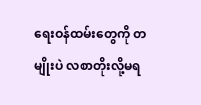ရေးဝန်ထမ်းတွေကို တမျိုးပဲ လစာတိုးလို့မရ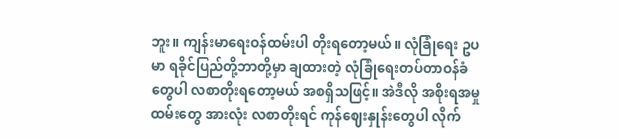ဘူး။ ကျန်းမာရေးဝန်ထမ်းပါ တိုးရတော့မယ်။ လုံခြုံရေး ဥပမာ ရခိုင်ပြည်တို့ဘာတို့မှာ ချထားတဲ့ လုံခြုံရေးတပ်တာဝန်ခံတွေပါ လစာတိုးရတော့မယ် အစရှိသဖြင့်။ အဲဒီလို အစိုးရအမှုထမ်းတွေ အားလုံး လစာတိုးရင် ကုန်ဈေးနှုန်းတွေပါ လိုက်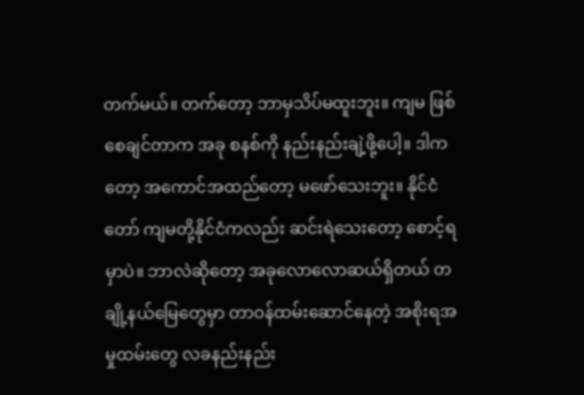တက်မယ်။ တက်တော့ ဘာမှသိပ်မထူးဘူး။ ကျမ ဖြစ်စေချင်တာက အခု စနစ်ကို နည်းနည်းချဲ့ဖို့ပေါ့။ ဒါကတော့ အကောင်အထည်တော့ မဖော်သေးဘူး။ နိုင်ငံတော် ကျမတို့နိုင်ငံကလည်း ဆင်းရဲသေးတော့ စောင့်ရမှာပဲ။ ဘာလဲဆိုတော့ အခုလောလောဆယ်ရှိတယ် တချို့နယ်မြေတွေမှာ တာဝန်ထမ်းဆောင်နေတဲ့ အစိုးရအမှုထမ်းတွေ လခနည်းနည်း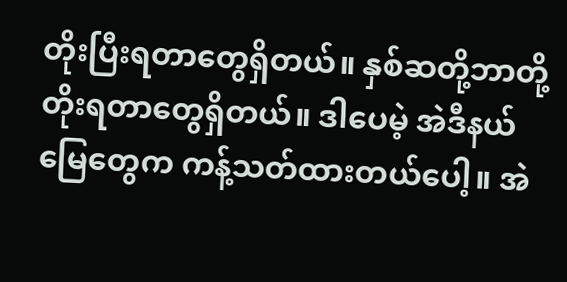တိုးပြီးရတာတွေရှိတယ်။ နှစ်ဆတို့ဘာတို့ တိုးရတာတွေရှိတယ်။ ဒါပေမဲ့ အဲဒီနယ်မြေတွေက ကန့်သတ်ထားတယ်ပေါ့။ အဲ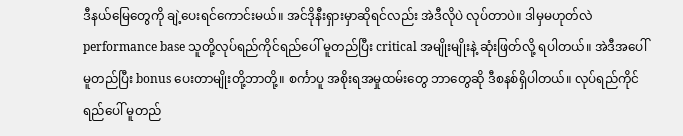ဒီနယ်မြေတွေကို ချဲ့ပေးရင်ကောင်းမယ်။ အင်ဒိုနီးရှားမှာဆိုရင်လည်း အဲဒီလိုပဲ လုပ်တာပဲ။ ဒါမှမဟုတ်လဲ performance base သူတို့လုပ်ရည်ကိုင်ရည်ပေါ် မူတည်ပြီး critical အမျိုးမျိုးနဲ့ ဆုံးဖြတ်လို့ ရပါတယ်။ အဲဒီအပေါ် မူတည်ပြီး bonus ပေးတာမျိုးတို့ဘာတို့။ စင်္ကာပူ အစိုးရအမှုထမ်းတွေ ဘာတွေဆို ဒီစနစ်ရှိပါတယ်။ လုပ်ရည်ကိုင်ရည်ပေါ် မူတည်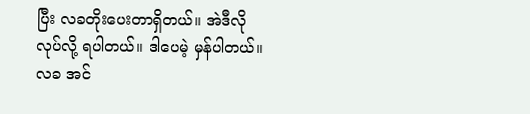ပြီး လခတိုးပေးတာရှိတယ်။ အဲဒီလိုလုပ်လို့ ရပါတယ်။ ဒါပေမဲ့ မှန်ပါတယ်။ လခ အင်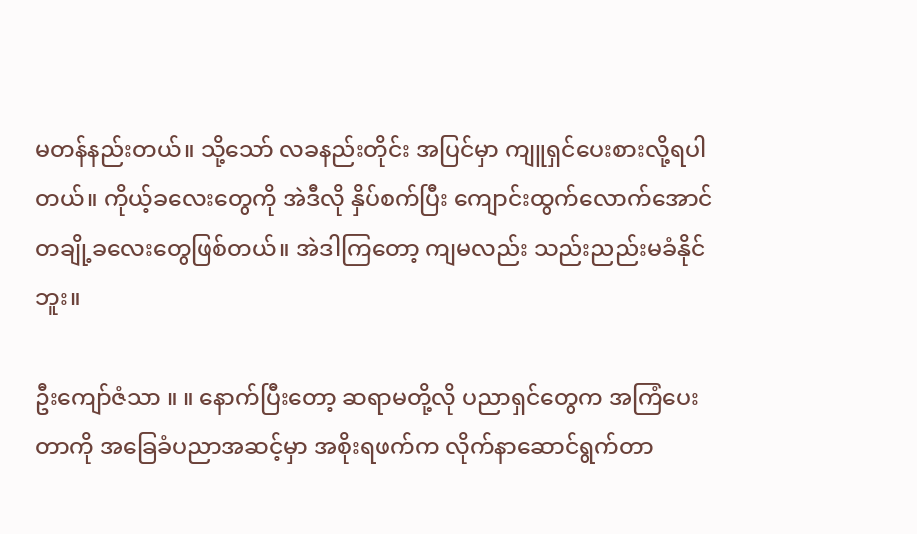မတန်နည်းတယ်။ သို့သော် လခနည်းတိုင်း အပြင်မှာ ကျူရှင်ပေးစားလို့ရပါတယ်။ ကိုယ့်ခလေးတွေကို အဲဒီလို နှိပ်စက်ပြီး ကျောင်းထွက်လောက်အောင် တချို့ခလေးတွေဖြစ်တယ်။ အဲဒါကြတော့ ကျမလည်း သည်းညည်းမခံနိုင်ဘူး။

ဦးကျော်ဇံသာ ။ ။ နောက်ပြီးတော့ ဆရာမတို့လို ပညာရှင်တွေက အကြံပေးတာကို အခြေခံပညာအဆင့်မှာ အစိုးရဖက်က လိုက်နာဆောင်ရွက်တာ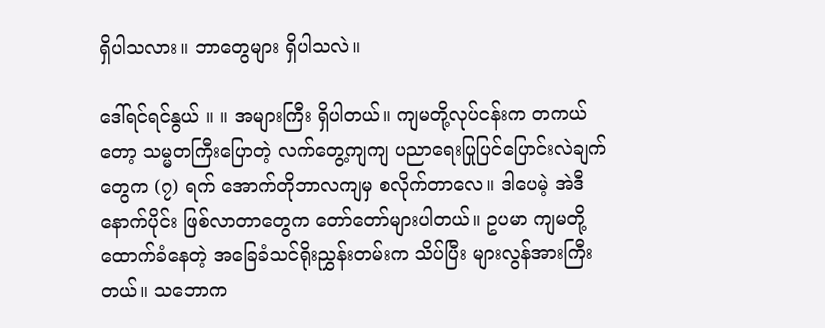ရှိပါသလား။ ဘာတွေများ ရှိပါသလဲ။

ဒေါ်ရင်ရင်နွယ် ။ ။ အများကြီး ရှိပါတယ်။ ကျမတို့လုပ်ငန်းက တကယ်တော့ သမ္မတကြီးပြောတဲ့ လက်တွေ့ကျကျ ပညာရေးပြုပြင်ပြောင်းလဲချက်တွေက (၇) ရက် အောက်တိုဘာလကျမှ စလိုက်တာလေ။ ဒါပေမဲ့ အဲဒီနောက်ပိုင်း ဖြစ်လာတာတွေက တော်တော်များပါတယ်။ ဥပမာ ကျမတို့ ထောက်ခံနေတဲ့ အခြေခံသင်ရိုးညွှန်းတမ်းက သိပ်ပြီး များလွန်အားကြီးတယ်။ သဘောက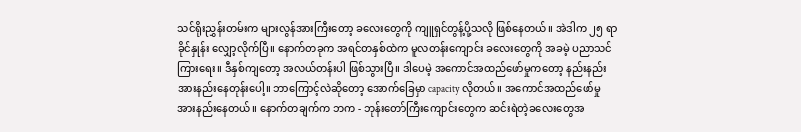သင်ရိုးညွှန်းတမ်းက များလွန်အားကြီးတော့ ခလေးတွေကို ကျူရှင်တွန့်ပို့သလို ဖြစ်နေတယ်။ အဲဒါက ၂၅ ရာခိုင်နှုန်း လျှော့လိုက်ပြီ။ နောက်တခုက အရင်တနှစ်ထဲက မူလတန်းကျောင်း ခလေးတွေကို အခမဲ့ ပညာသင်ကြားရေး။ ဒီနှစ်ကျတော့ အလယ်တန်းပါ ဖြစ်သွားပြီ။ ဒါပေမဲ့ အကောင်အထည်ဖော်မှုကတော့ နည်းနည်းအားနည်းနေတုန်းပေါ့။ ဘာကြောင့်လဲဆိုတော့ အောက်ခြေမှာ capacity လိုတယ်။ အကောင်အထည်ဖော်မှု အားနည်းနေတယ်။ နောက်တချက်က ဘက - ဘုန်းတော်ကြီးကျောင်းတွေက ဆင်းရဲတဲ့ခလေးတွေအ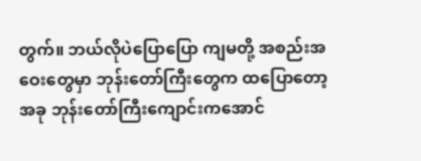တွက်။ ဘယ်လိုပဲပြောပြော ကျမတို့ အစည်းအဝေးတွေမှာ ဘုန်းတော်ကြီးတွေက ထပြောတော့ အခု ဘုန်းတော်ကြီးကျောင်းကအောင်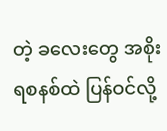တဲ့ ခလေးတွေ အစိုးရစနစ်ထဲ ပြန်ဝင်လို့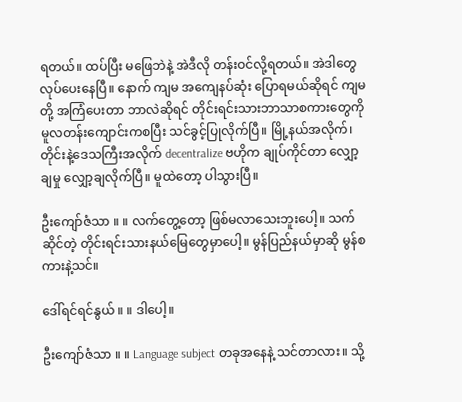ရတယ်။ ထပ်ပြီး မဖြေဘဲနဲ့ အဲဒီလို တန်းဝင်လို့ရတယ်။ အဲဒါတွေ လုပ်ပေးနေပြီ။ နောက် ကျမ အကျေနပ်ဆုံး ပြောရမယ်ဆိုရင် ကျမတို့ အကြံပေးတာ ဘာလဲဆိုရင် တိုင်းရင်းသားဘာသာစကားတွေကို မူလတန်းကျောင်းကစပြီး သင်ခွင့်ပြုလိုက်ပြီ။ မြို့နယ်အလိုက်၊ တိုင်းနဲ့ဒေသကြီးအလိုက် decentralize ဗဟိုက ချုပ်ကိုင်တာ လျှော့ချမှု လျှော့ချလိုက်ပြီ။ မူထဲတော့ ပါသွားပြီ။

ဦးကျော်ဇံသာ ။ ။ လက်တွေ့တော့ ဖြစ်မလာသေးဘူးပေါ့။ သက်ဆိုင်တဲ့ တိုင်းရင်းသားနယ်မြေတွေမှာပေါ့။ မွန်ပြည်နယ်မှာဆို မွန်စကားနဲ့သင်။

ဒေါ်ရင်ရင်နွယ် ။ ။ ဒါပေါ့။

ဦးကျော်ဇံသာ ။ ။ Language subject တခုအနေနဲ့ သင်တာလား။ သို့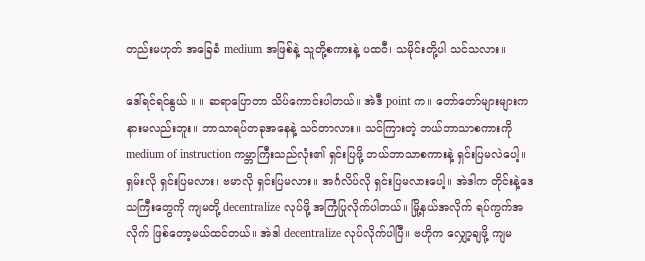တည်းမဟုတ် အခြေခံ medium အဖြစ်နဲ့ သူတို့စကားနဲ့ ပထဝီ၊ သမိုင်းတို့ပါ သင်သလား။

ဒေါ်ရင်ရင်နွယ် ။ ။ ဆရာပြောတာ သိပ်ကောင်းပါတယ်။ အဲဒီ point က။ တော်တော်များများက နားမလည်းဘူး။ ဘာသာရပ်တခုအနေနဲ့ သင်တာလား။ သင်ကြားတဲ့ ဘယ်ဘာသာစကားကို medium of instruction ကမ္ဘာကြီးသည်လုံး၏ ရှင်းပြဖို့ ဘယ်ဘာသာစကားနဲ့ ရှင်းပြမလဲပေါ့။ ရှမ်းလို ရှင်းပြမလား၊ ဗမာလို ရှင်းပြမလား။ အင်္ဂလိပ်လို ရှင်းပြမလားပေါ့။ အဲဒါက တိုင်းနဲ့ဒေသကြီးတွေကို ကျမတို့ decentralize လုပ်ဖို့ အကြံပြုလိုက်ပါတယ်။ မြို့နယ်အလိုက် ရပ်ကွက်အလိုက် ဖြစ်တော့မယ်ထင်တယ်။ အဲဒါ decentralize လုပ်လိုက်ပါပြီ။ ဗဟိုက လျှော့ချဖို့ ကျမ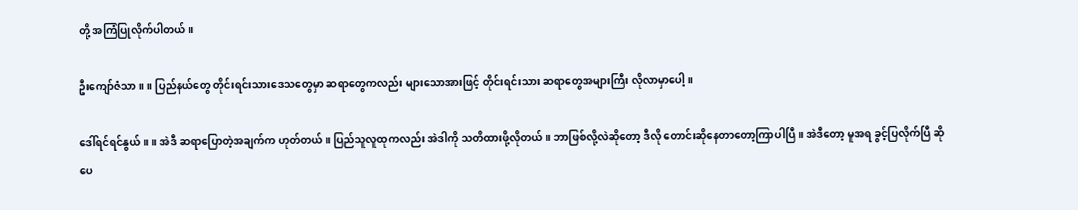တို့ အကြံပြုလိုက်ပါတယ်။

ဦးကျော်ဇံသာ ။ ။ ပြည်နယ်တွေ တိုင်းရင်းသားဒေသတွေမှာ ဆရာတွေကလည်း များသောအားဖြင့် တိုင်းရင်းသား ဆရာတွေအများကြီး လိုလာမှာပေါ့။

ဒေါ်ရင်ရင်နွယ် ။ ။ အဲဒီ ဆရာပြောတဲ့အချက်က ဟုတ်တယ်။ ပြည်သူလူထုကလည်း အဲဒါကို သတိထားဖို့လိုတယ်။ ဘာဖြစ်လို့လဲဆိုတော့ ဒီလို တောင်းဆိုနေတာတော့ကြာပါပြီ။ အဲဒီတော့ မူအရ ခွင့်ပြလိုက်ပြီ ဆိုပေ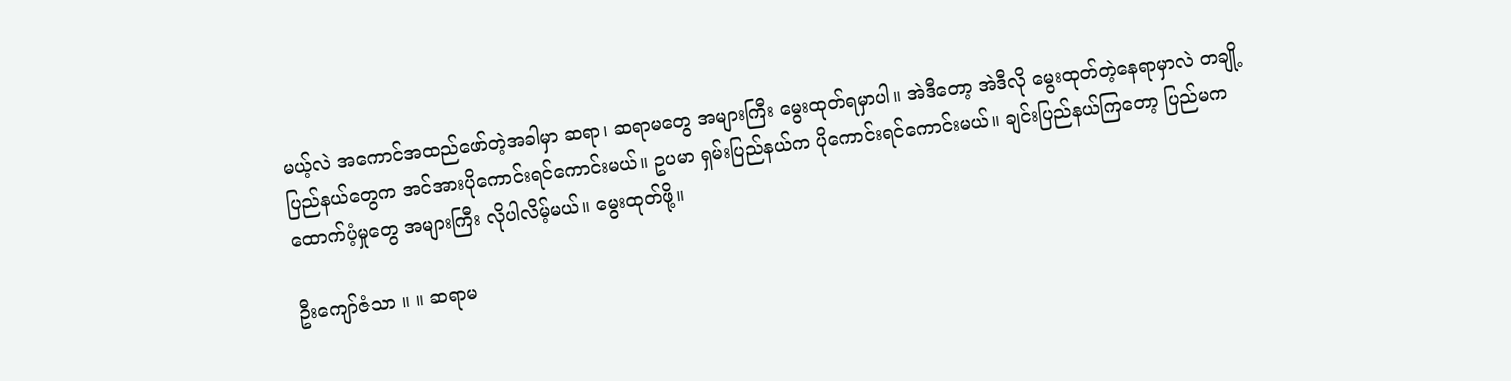မယ့်လဲ အကောင်အထည်ဖော်တဲ့အခါမှာ ဆရာ၊ ဆရာမတွေ အများကြီး မွေးထုတ်ရမှာပါ။ အဲဒီတော့ အဲဒီလို မွေးထုတ်တဲ့နေရာမှာလဲ တချို့ပြည်နယ်တွေက အင်အားပိုကောင်းရင်ကောင်းမယ်။ ဥပမာ ရှမ်းပြည်နယ်က ပိုကောင်းရင်ကောင်းမယ်။ ချင်းပြည်နယ်ကြတော့ ပြည်မက ထောက်ပံ့မှုတွေ အများကြီး လိုပါလိမ့်မယ်။ မွေးထုတ်ဖို့။

ဦးကျော်ဇံသာ ။ ။ ဆရာမ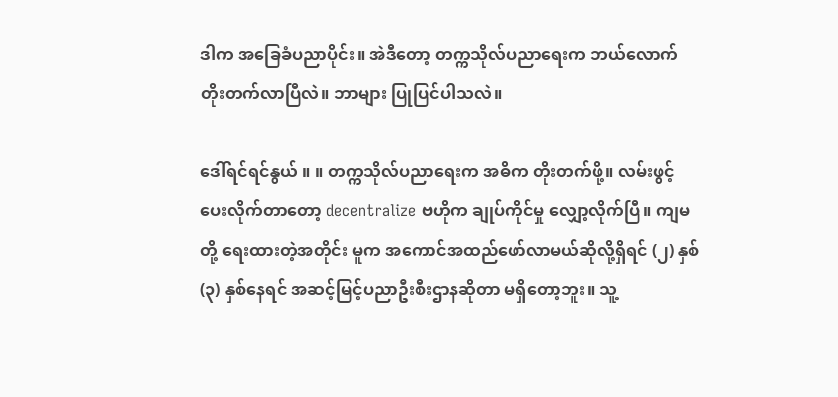ဒါက အခြေခံပညာပိုင်း။ အဲဒီတော့ တက္ကသိုလ်ပညာရေးက ဘယ်လောက် တိုးတက်လာပြီလဲ။ ဘာများ ပြုပြင်ပါသလဲ။

ဒေါ်ရင်ရင်နွယ် ။ ။ တက္ကသိုလ်ပညာရေးက အဓိက တိုးတက်ဖို့။ လမ်းဖွင့်ပေးလိုက်တာတော့ decentralize ဗဟိုက ချုပ်ကိုင်မှု လျှော့လိုက်ပြီ။ ကျမတို့ ရေးထားတဲ့အတိုင်း မူက အကောင်အထည်ဖော်လာမယ်ဆိုလို့ရှိရင် (၂) နှစ် (၃) နှစ်နေရင် အဆင့်မြင့်ပညာဦးစီးဌာနဆိုတာ မရှိတော့ဘူး။ သူ့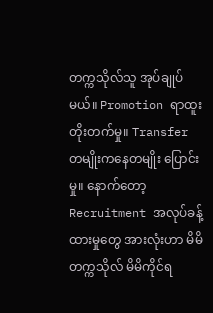တက္ကသိုလ်သူ အုပ်ချုပ်မယ်။ Promotion ရာထူးတိုးတက်မှု။ Transfer တမျိုးကနေတမျိုး ပြောင်းမှု။ နောက်တော့ Recruitment အလုပ်ခန့်ထားမှုတွေ အားလုံးဟာ မိမိတက္ကသိုလ် မိမိကိုင်ရ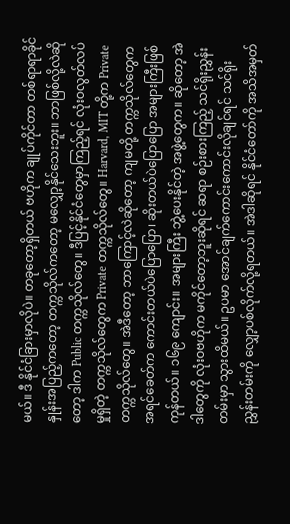မယ်။ ဒီ နိုင်ငံခြားမှာလိုပဲ။ တခုတော့ရှိတယ် ဗဟိုက ချုပ်ကိုင်တာ တစ်ရာရာခိုင်နှုန်းအပြည့်ကတော့ တက္ကသိုလ်ကတော့ မလျှော့နိုင်သေးဘူး။ ဘာဖြစ်လို့လဲဆိုတော့ ဒါက Public တက္ကသိုလ်တွေ။ ဒီပြင့်နိုင်ငံတွေမှာကြည့်ရင် လုံးဝလွတ်လပ်မှုရှိတဲ့ တက္ကသိုလ်တွေက Private တက္ကသိုလ်တွေ။ Harvard, MIT တို့က Private တက္ကသိုလ်တွေ။ အဲဒီတော့ ဘာကြောင့်လဲဆိုတော့ ကျမတို့ တက္ကသိုလ်တွေက အရင်ခေတ်က ကောင်းတယ်ပဲပြောပြော၊ ဆိုးတယ်ပဲပြောပြော အများကြီးဖြစ်ကုန်တယ်။ ၁၆၉ ကျောင်း။ အများကြီး ဘွဲ့ပေးနိုင်တဲ့ အဖွဲ့တွေက။ ဆိုတော့ အဲဒါတွေကို လုံးဝဗဟိုက မကိုင်တော့ဘူးဆိုရင် ဆရာ စဉ်းစားကြည့် သင်ရိုးညွှန်းတမ်းမှာ သွားထိမယ်။ ဥပမာ အောင်ချက်ကောင်းကောင်းလိုချင်ရင် သင်ရိုးညွှန်းတမ်းကို လျှော့ပစ်လိုက်လို့ရတယ်။ အဲဒါဆိုရင် နိုင်ငံတော်ကို အသိအမှတ်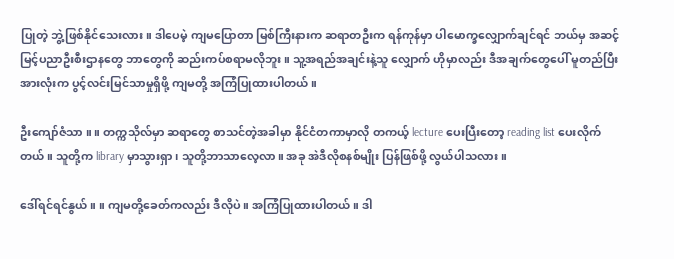ပြုတဲ့ ဘွဲ့ဖြစ်နိုင်သေးလား။ ဒါပေမဲ့ ကျမပြောတာ မြစ်ကြီးနားက ဆရာတဦးက ရန်ကုန်မှာ ပါမောက္ခလျှောက်ချင်ရင် ဘယ်မှ အဆင့်မြင့်ပညာဦးစီးဌာနတွေ ဘာတွေကို ဆည်းကပ်စရာမလိုဘူး။ သူ့အရည်အချင်းနဲ့သူ လျှောက် ဟိုမှာလည်း ဒီအချက်တွေပေါ် မူတည်ပြီး အားလုံးက ပွင့်လင်းမြင်သာမှုရှိဖို့ ကျမတို့ အကြံပြုထားပါတယ်။

ဦးကျော်ဇံသာ ။ ။ တက္ကသိုလ်မှာ ဆရာတွေ စာသင်တဲ့အခါမှာ နိုင်ငံတကာမှာလို တကယ့် lecture ပေးပြီးတော့ reading list ပေးလိုက်တယ်။ သူတို့က library မှာသွားရှာ၊ သူတို့ဘာသာလေ့လာ။ အခု အဲဒီလိုစနစ်မျိုး ပြန်ဖြစ်ဖို့ လွယ်ပါသလား။

ဒေါ်ရင်ရင်နွယ် ။ ။ ကျမတို့ခေတ်ကလည်း ဒီလိုပဲ။ အကြံပြုထားပါတယ်။ ဒါ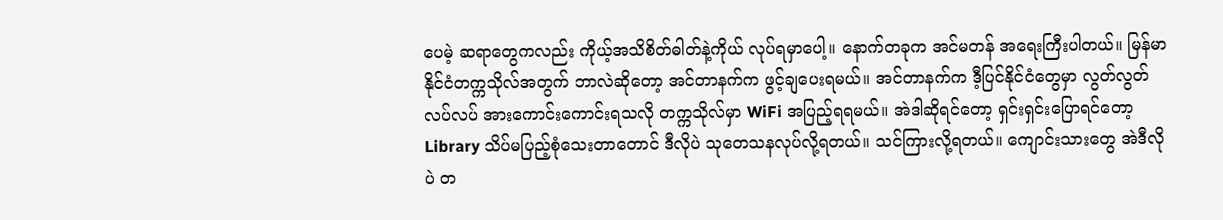ပေမဲ့ ဆရာတွေကလည်း ကိုယ့်အသိစိတ်ဓါတ်နဲ့ကိုယ် လုပ်ရမှာပေါ့။ နောက်တခုက အင်မတန် အရေးကြီးပါတယ်။ မြန်မာနိုင်ငံတက္ကသိုလ်အတွက် ဘာလဲဆိုတော့ အင်တာနက်က ဖွင့်ချပေးရမယ်။ အင်တာနက်က ဒီ့ပြင်နိုင်ငံတွေမှာ လွတ်လွတ်လပ်လပ် အားကောင်းကောင်းရသလို တက္ကသိုလ်မှာ WiFi အပြည့်ရရမယ်။ အဲဒါဆိုရင်တော့ ရှင်းရှင်းပြောရင်တော့ Library သိပ်မပြည့်စုံသေးတာတောင် ဒီလိုပဲ သုတေသနလုပ်လို့ရတယ်။ သင်ကြားလို့ရတယ်။ ကျောင်းသားတွေ အဲဒီလိုပဲ တ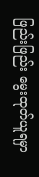ဖြည်းဖြည်း မွေးထုတ်ယူရမှာ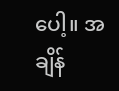ပေါ့။ အချိန်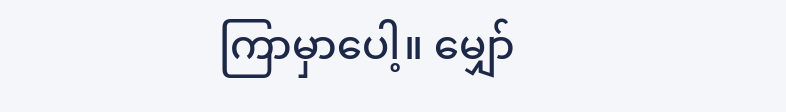ကြာမှာပေါ့။ မျှော်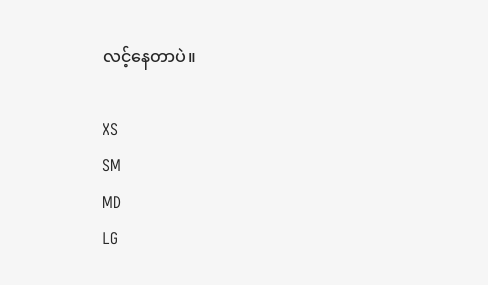လင့်နေတာပဲ။

XS
SM
MD
LG